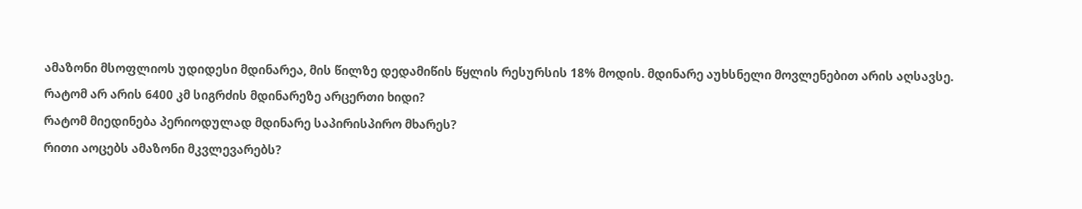ამაზონი მსოფლიოს უდიდესი მდინარეა, მის წილზე დედამიწის წყლის რესურსის 18% მოდის. მდინარე აუხსნელი მოვლენებით არის აღსავსე.
რატომ არ არის 6400 კმ სიგრძის მდინარეზე არცერთი ხიდი?
რატომ მიედინება პერიოდულად მდინარე საპირისპირო მხარეს?
რითი აოცებს ამაზონი მკვლევარებს?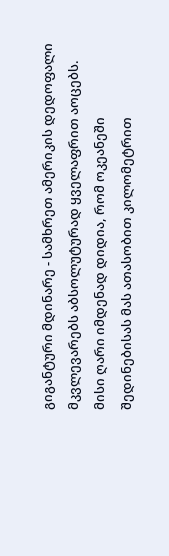გიგანტური მდინარე - სამხრეთ ამერიკის დედოფალი მკვლევარებს აბსოლუტურად ყველაფრით აოცებს. მისი ღარი იმდენად დიდია, რომ ოკეანეში შედინებისას მას ათასობით კილომეტრით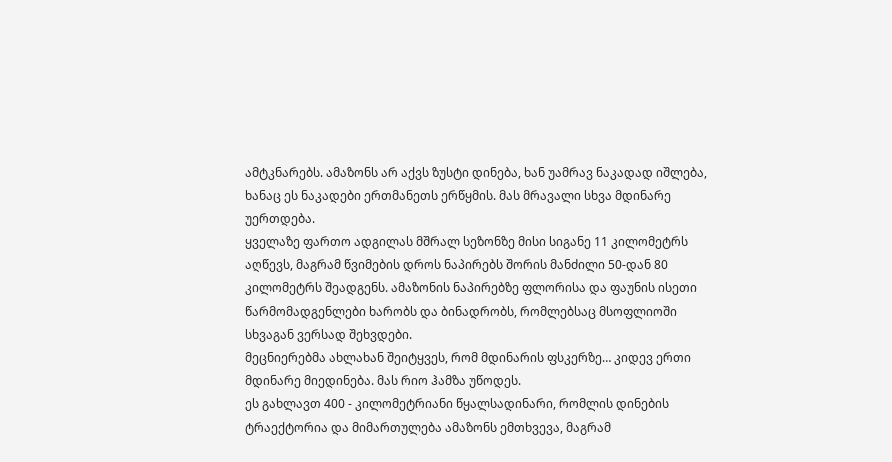ამტკნარებს. ამაზონს არ აქვს ზუსტი დინება, ხან უამრავ ნაკადად იშლება, ხანაც ეს ნაკადები ერთმანეთს ერწყმის. მას მრავალი სხვა მდინარე უერთდება.
ყველაზე ფართო ადგილას მშრალ სეზონზე მისი სიგანე 11 კილომეტრს აღწევს, მაგრამ წვიმების დროს ნაპირებს შორის მანძილი 50-დან 80 კილომეტრს შეადგენს. ამაზონის ნაპირებზე ფლორისა და ფაუნის ისეთი წარმომადგენლები ხარობს და ბინადრობს, რომლებსაც მსოფლიოში სხვაგან ვერსად შეხვდები.
მეცნიერებმა ახლახან შეიტყვეს, რომ მდინარის ფსკერზე… კიდევ ერთი მდინარე მიედინება. მას რიო ჰამზა უწოდეს.
ეს გახლავთ 400 - კილომეტრიანი წყალსადინარი, რომლის დინების ტრაექტორია და მიმართულება ამაზონს ემთხვევა, მაგრამ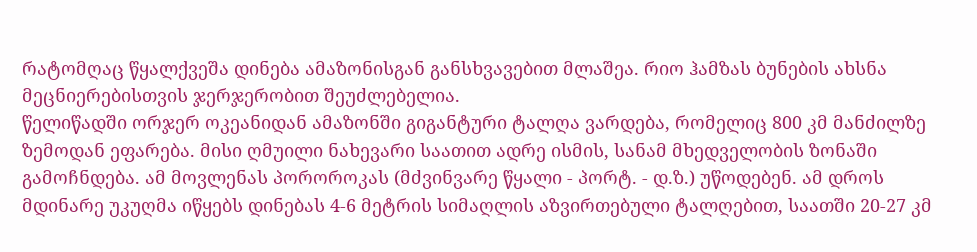რატომღაც წყალქვეშა დინება ამაზონისგან განსხვავებით მლაშეა. რიო ჰამზას ბუნების ახსნა მეცნიერებისთვის ჯერჯერობით შეუძლებელია.
წელიწადში ორჯერ ოკეანიდან ამაზონში გიგანტური ტალღა ვარდება, რომელიც 800 კმ მანძილზე ზემოდან ეფარება. მისი ღმუილი ნახევარი საათით ადრე ისმის, სანამ მხედველობის ზონაში გამოჩნდება. ამ მოვლენას პოროროკას (მძვინვარე წყალი - პორტ. - დ.ზ.) უწოდებენ. ამ დროს მდინარე უკუღმა იწყებს დინებას 4-6 მეტრის სიმაღლის აზვირთებული ტალღებით, საათში 20-27 კმ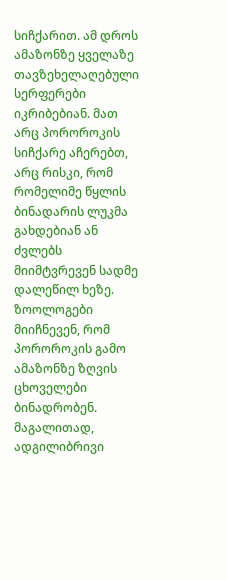სიჩქარით. ამ დროს ამაზონზე ყველაზე თავზეხელაღებული სერფერები იკრიბებიან. მათ არც პოროროკის სიჩქარე აჩერებთ, არც რისკი, რომ რომელიმე წყლის ბინადარის ლუკმა გახდებიან ან ძვლებს მიიმტვრევენ სადმე დალეწილ ხეზე.
ზოოლოგები მიიჩნევენ, რომ პოროროკის გამო ამაზონზე ზღვის ცხოველები ბინადრობენ. მაგალითად, ადგილიბრივი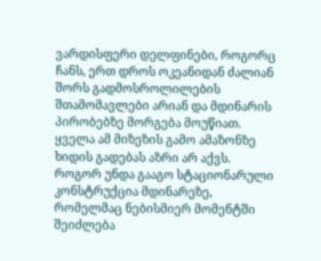ვარდისფერი დელფინები, როგორც ჩანს, ერთ დროს ოკეანიდან ძალიან შორს გადმოსროლილების შთამომავლები არიან და მდინარის პირობებზე მორგება მოუწიათ.
ყველა ამ მიზეზის გამო ამაზონზე ხიდის გადებას აზრი არ აქვს. როგორ უნდა გააგო სტაციონარული კონსტრუქცია მდინარეზე, რომელმაც ნებისმიერ მომენტში შეიძლება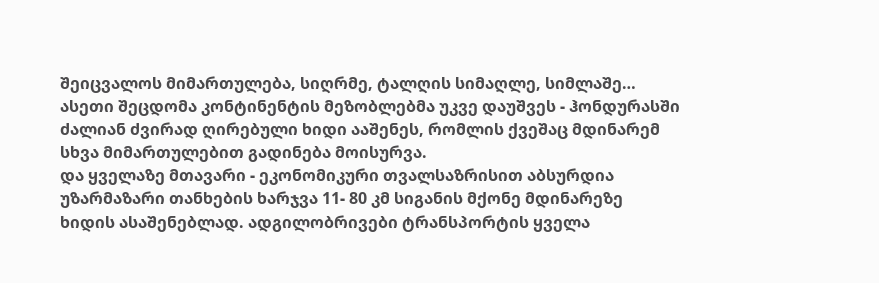შეიცვალოს მიმართულება, სიღრმე, ტალღის სიმაღლე, სიმლაშე…
ასეთი შეცდომა კონტინენტის მეზობლებმა უკვე დაუშვეს - ჰონდურასში ძალიან ძვირად ღირებული ხიდი ააშენეს, რომლის ქვეშაც მდინარემ სხვა მიმართულებით გადინება მოისურვა.
და ყველაზე მთავარი - ეკონომიკური თვალსაზრისით აბსურდია უზარმაზარი თანხების ხარჯვა 11- 80 კმ სიგანის მქონე მდინარეზე ხიდის ასაშენებლად. ადგილობრივები ტრანსპორტის ყველა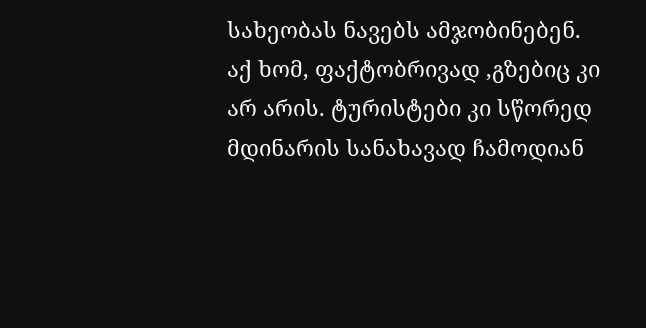სახეობას ნავებს ამჯობინებენ. აქ ხომ, ფაქტობრივად ,გზებიც კი არ არის. ტურისტები კი სწორედ მდინარის სანახავად ჩამოდიან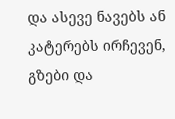და ასევე ნავებს ან კატერებს ირჩევენ, გზები და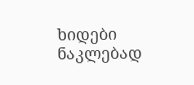ხიდები ნაკლებად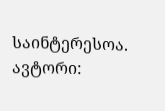საინტერესოა.
ავტორი: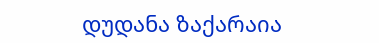დუდანა ზაქარაია